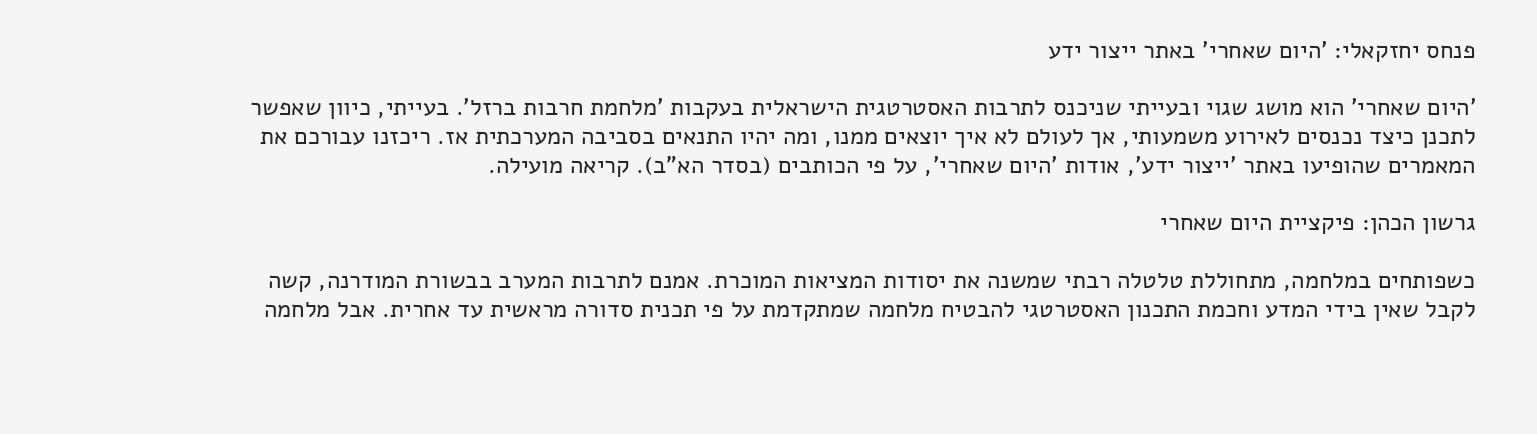פנחס יחזקאלי: 'היום שאחרי' באתר ייצור ידע

'היום שאחרי' הוא מושג שגוי ובעייתי שניכנס לתרבות האסטרטגית הישראלית בעקבות 'מלחמת חרבות ברזל'. בעייתי, כיוון שאפשר לתכנן כיצד נכנסים לאירוע משמעותי, אך לעולם לא איך יוצאים ממנו, ומה יהיו התנאים בסביבה המערכתית אז. ריכזנו עבורכם את המאמרים שהופיעו באתר 'ייצור ידע', אודות 'היום שאחרי', על פי הכותבים (בסדר הא"ב). קריאה מועילה.

גרשון הכהן: פיקציית היום שאחרי

כשפותחים במלחמה, מתחוללת טלטלה רבתי שמשנה את יסודות המציאות המוכרת. אמנם לתרבות המערב בבשורת המודרנה, קשה לקבל שאין בידי המדע וחכמת התכנון האסטרטגי להבטיח מלחמה שמתקדמת על פי תכנית סדורה מראשית עד אחרית. אבל מלחמה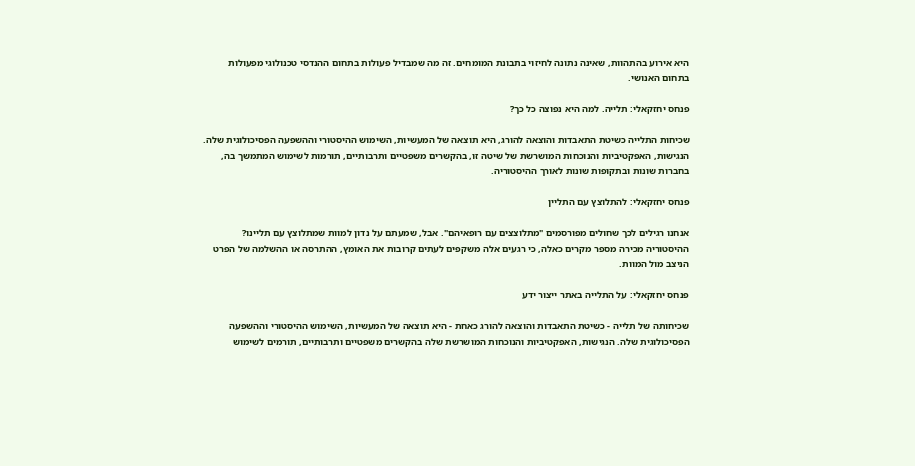היא אירוע בהתהוות, שאינה נתונה לחיזוי בתבונת המומחים. זה מה שמבדיל פעולות בתחום ההנדסי טכנולוגי מפעולות בתחום האנושי.

פנחס יחזקאלי: תלייה. למה היא נפוצה כל כך?

שכיחות התלייה כשיטת התאבדות והוצאה להורג, היא תוצאה של המעשיות, השימוש ההיסטורי וההשפעה הפסיכולוגית שלה. הנגישות, האפקטיביות והנוכחות המושרשת של שיטה זו, בהקשרים משפטיים ותרבותיים, תורמות לשימוש המתמשך בה, בחברות שונות ובתקופות שונות לאורך ההיסטוריה.

פנחס יחזקאלי: להתלוצץ עם התליין

אנחנו רגילים לכך שחולים מפורסמים "מתלוצצים עם רופאיהם". אבל, שמעתם על נדון למוות שמתלוצץ עם תליינו? ההיסטוריה מכירה מספר מקרים כאלה, כי רגעים אלה משקפים לעתים קרובות את האומץ, ההתרסה או ההשלמה של הפרט הניצב מול המוות.

פנחס יחזקאלי: על התלייה באתר ייצור ידע

שכיחותה של תלייה - כשיטת התאבדות והוצאה להורג כאחת - היא תוצאה של המעשיות, השימוש ההיסטורי וההשפעה הפסיכולוגית שלה. הנגישות, האפקטיביות והנוכחות המושרשת שלה בהקשרים משפטיים ותרבותיים, תורמים לשימוש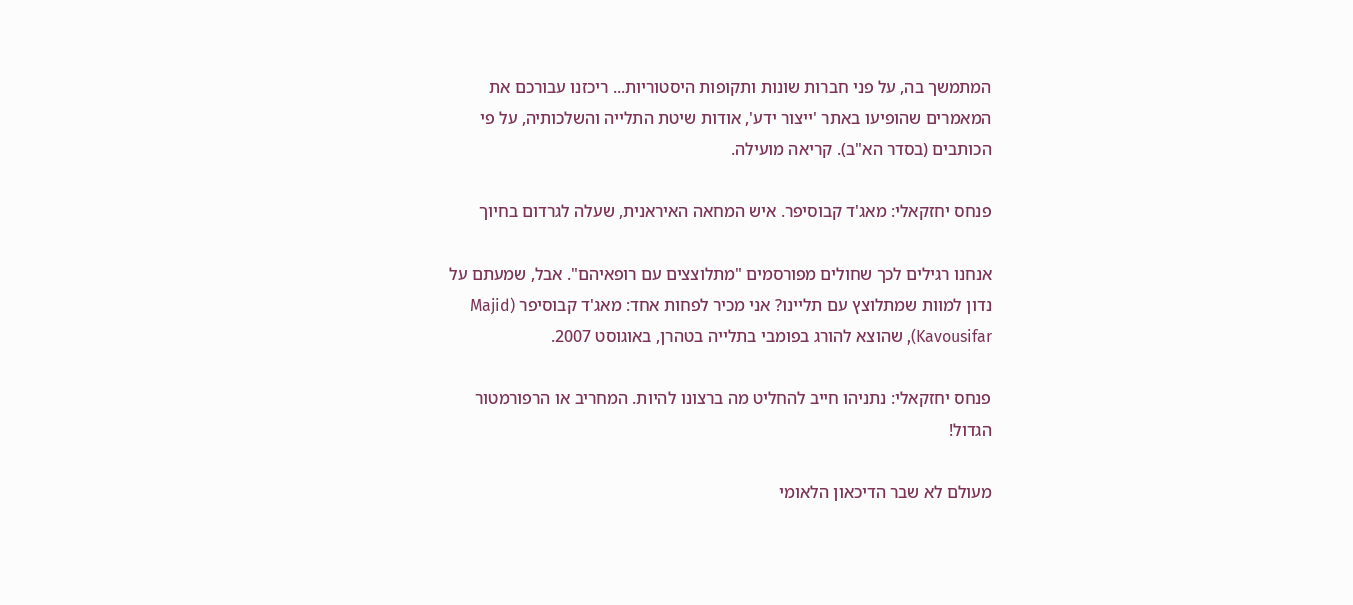המתמשך בה, על פני חברות שונות ותקופות היסטוריות... ריכזנו עבורכם את המאמרים שהופיעו באתר 'ייצור ידע', אודות שיטת התלייה והשלכותיה, על פי הכותבים (בסדר הא"ב). קריאה מועילה.

פנחס יחזקאלי: מאג'ד קבוסיפר. איש המחאה האיראנית, שעלה לגרדום בחיוך

אנחנו רגילים לכך שחולים מפורסמים "מתלוצצים עם רופאיהם". אבל, שמעתם על נדון למוות שמתלוצץ עם תליינו? אני מכיר לפחות אחד: מאג'ד קבוסיפר (Majid Kavousifar), שהוצא להורג בפומבי בתלייה בטהרן, באוגוסט 2007.

פנחס יחזקאלי: נתניהו חייב להחליט מה ברצונו להיות. המחריב או הרפורמטור הגדול!

מעולם לא שבר הדיכאון הלאומי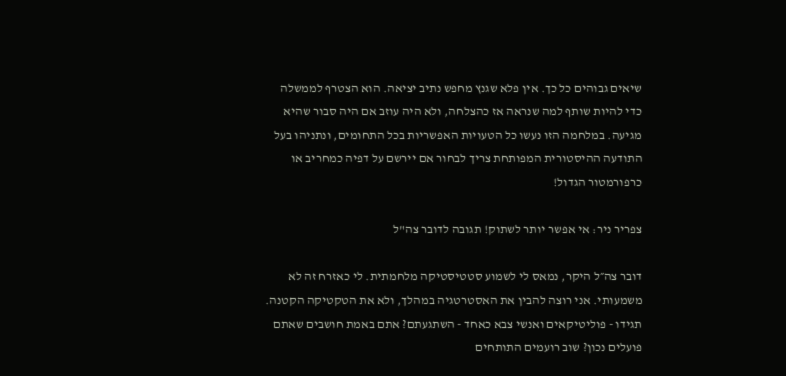שיאים גבוהים כל כך. אין פלא שגנץ מחפש נתיב יציאה. הוא הצטרף לממשלה כדי להיות שותף למה שנראה אז כהצלחה, ולא היה עוזב אם היה סבור שהיא מגיעה. במלחמה הזו נעשו כל הטעויות האפשריות בכל התחומים, ונתניהו בעל התודעה ההיסטורית המפותחת צריך לבחור אם יירשם על דפיה כמחריב או כרפורמטור הגדול!

צפריר ניר: אי אפשר יותר לשתוק! תגובה לדובר צה"ל

דובר צה״ל היקר, נמאס לי לשמוע סטטיסטיקה מלחמתית. לי כאזרח זה לא משמעותי. אני רוצה להבין את האסטרטגיה במהלך, ולא את הטקטיקה הקטנה. תגידו - פוליטיקאים ואנשי צבא כאחד - השתגעתם? אתם באמת חושבים שאתם פועלים נכון? שוב רועמים התותחים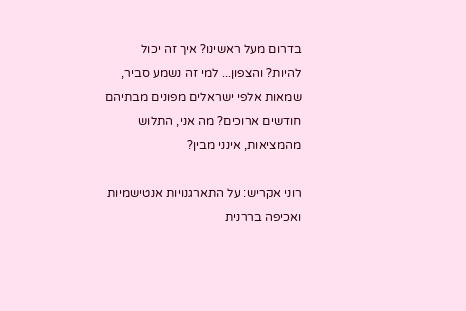בדרום מעל ראשינו? איך זה יכול להיות? והצפון... למי זה נשמע סביר, שמאות אלפי ישראלים מפונים מבתיהם חודשים ארוכים? מה אני, התלוש מהמציאות, אינני מבין?

רוני אקריש: על התארגנויות אנטישמיות ואכיפה בררנית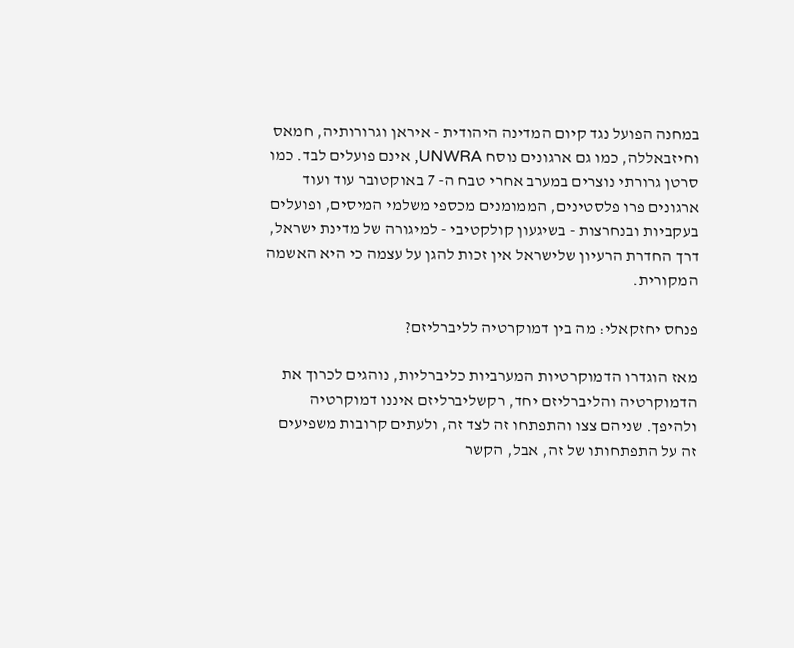במחנה הפועל נגד קיום המדינה היהודית - איראן וגרורותיה, חמאס וחיזבאללה, כמו גם ארגונים נוסח UNWRA, אינם פועלים לבד. כמו סרטן גרורתי נוצרים במערב אחרי טבח ה- 7 באוקטובר עוד ועוד ארגונים פרו פלסטינים, הממומנים מכספי משלמי המיסים, ופועלים בעקביות ובנחרצות - בשיגעון קולקטיבי - למיגורה של מדינת ישראל, דרך החדרת הרעיון שלישראל אין זכות להגן על עצמה כי היא האשמה המקורית.

פנחס יחזקאלי: מה בין דמוקרטיה לליברליזם?

מאז הוגדרו הדמוקרטיות המערביות כליברליות, נוהגים לכרוך את הדמוקרטיה והליברליזם יחד, רקשליברליזם איננו דמוקרטיה ולהיפך. שניהם צצו והתפתחו זה לצד זה, ולעתים קרובות משפיעים זה על התפתחותו של זה, אבל, הקשר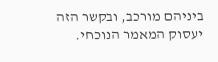ביניהם מורכב, ובקשר הזה יעסוק המאמר הנוכחי.